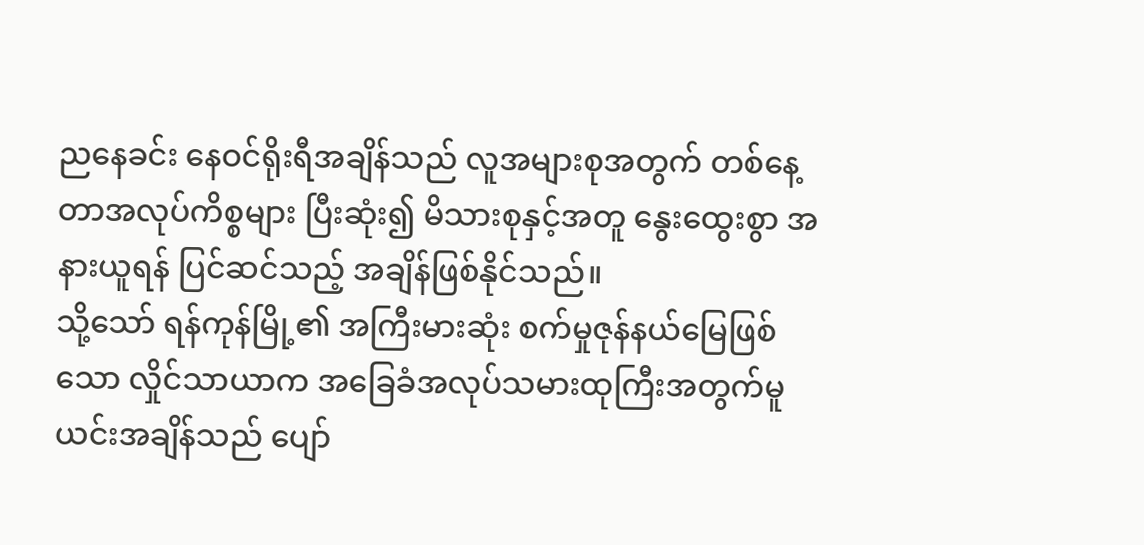ညနေခင်း နေဝင်ရိုးရီအချိန်သည် လူအများစုအတွက် တစ်နေ့တာအလုပ်ကိစ္စများ ပြီးဆုံး၍ မိသားစုနှင့်အတူ နွေးထွေးစွာ အနားယူရန် ပြင်ဆင်သည့် အချိန်ဖြစ်နိုင်သည်။
သို့သော် ရန်ကုန်မြို့၏ အကြီးမားဆုံး စက်မှုဇုန်နယ်မြေဖြစ်သော လှိုင်သာယာက အခြေခံအလုပ်သမားထုကြီးအတွက်မူ ယင်းအချိန်သည် ပျော်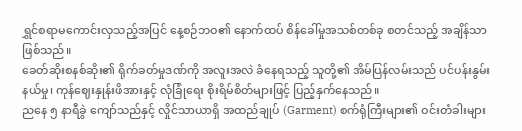ရွှင်စရာမကောင်းလှသည့်အပြင် နေ့စဉ်ဘဝ၏ နောက်ထပ် စိန်ခေါ်မှုအသစ်တစ်ခု စတင်သည့် အချိန်သာ ဖြစ်သည်။
ခေတ်ဆိုးစနစ်ဆိုး၏ ရိုက်ခတ်မှုဒဏ်ကို အလူးအလဲ ခံနေရသည့် သူတို့၏ အိမ်ပြန်လမ်းသည် ပင်ပန်းနွမ်းနယ်မှု၊ ကုန်ဈေးနှုန်းဖိအားနှင့် လုံခြုံရေး စိုးရိမ်စိတ်များဖြင့် ပြည့်နှက်နေသည်။
ညနေ ၅ နာရီခွဲ ကျော်သည်နှင့် လှိုင်သာယာရှိ အထည်ချုပ် (Garment) စက်ရုံကြီးများ၏ ဝင်းတံခါးများ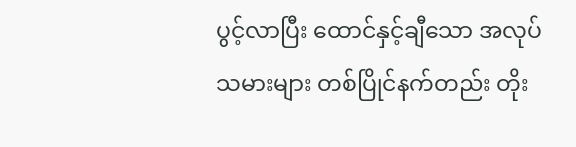ပွင့်လာပြီး ထောင်နှင့်ချီသော အလုပ်သမားများ တစ်ပြိုင်နက်တည်း တိုး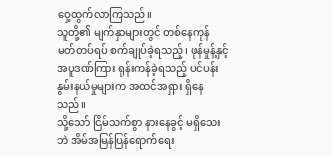ဝှေ့ထွက်လာကြသည်။
သူတို့၏ မျက်နှာများတွင် တစ်နေကုန် မတ်တပ်ရပ် စက်ချုပ်ခဲ့ရသည့်၊ ဖုန်မှုန့်နှင့် အပူဒဏ်ကြား ရုန်းကန်ခဲ့ရသည့် ပင်ပန်းနွမ်းနယ်မှုများက အထင်အရှား ရှိနေသည်။
သို့သော် ငြိမ်သက်စွာ နားနေခွင့် မရှိသေးဘဲ အိမ်အမြန်ပြန်ရောက်ရေး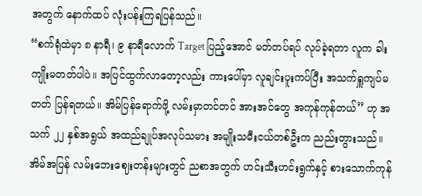အတွက် နောက်ထပ် လုံးပန်းကြရပြန်သည်။
“စက်ရုံထဲမှာ ၈ နာရီ၊ ၉ နာရီလောက် Target ပြည့်အောင် မတ်တပ်ရပ် လုပ်ခဲ့ရတာ လူက ခါးကျိုးမတတ်ပါပဲ။ အပြင်ထွက်လာတော့လည်း ကားပေါ်မှာ လူချင်းပူးကပ်ပြီး အသက်ရှူကျပ်မတတ် ပြန်ရတယ်။ အိမ်ပြန်ရောက်ဖို့ လမ်းမှာတင်တင် အားအင်တွေ အကုန်ကုန်တယ်” ဟု အသက် ၂၂ နှစ်အရွယ် အထည်ချုပ်အလုပ်သမား အမျိုးသမီးငယ်တစ်ဦးက ညည်းတွားသည်။
အိမ်အပြန် လမ်းဘေးဈေးတန်းများတွင် ညစာအတွက် ဟင်းသီးဟင်းရွက်နှင့် စားသောက်ကုန်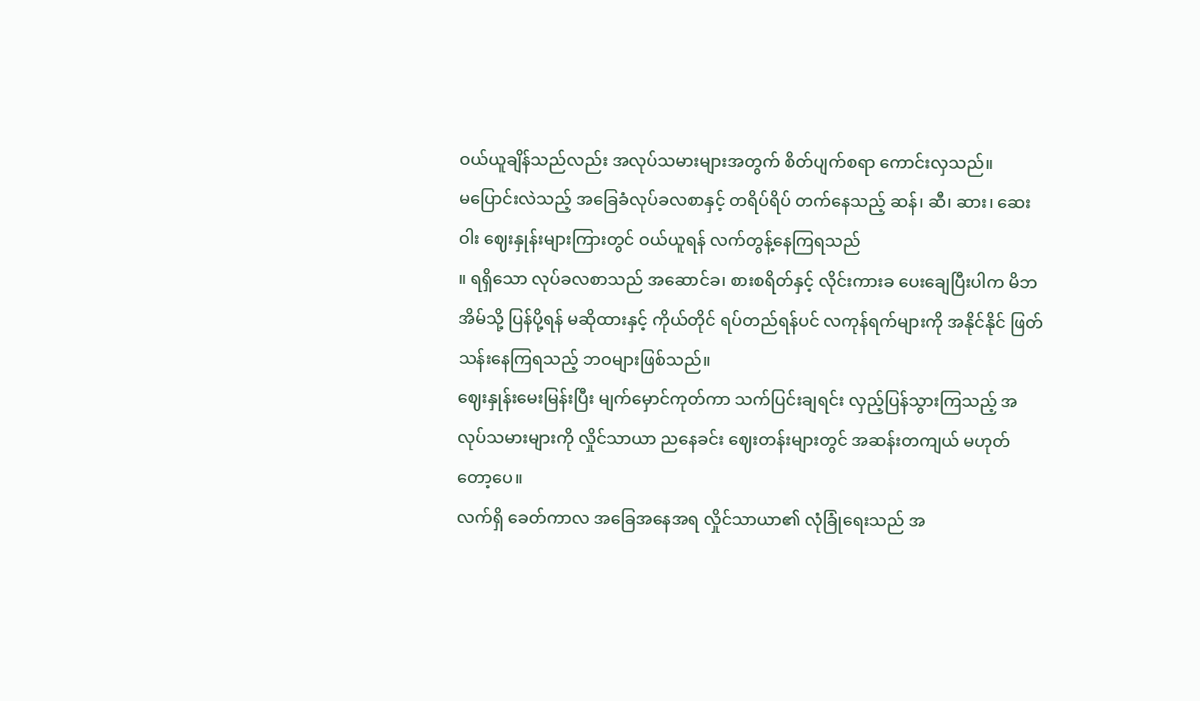ဝယ်ယူချိန်သည်လည်း အလုပ်သမားများအတွက် စိတ်ပျက်စရာ ကောင်းလှသည်။
မပြောင်းလဲသည့် အခြေခံလုပ်ခလစာနှင့် တရိပ်ရိပ် တက်နေသည့် ဆန်၊ ဆီ၊ ဆား၊ ဆေးဝါး ဈေးနှုန်းများကြားတွင် ဝယ်ယူရန် လက်တွန့်နေကြရသည်
။ ရရှိသော လုပ်ခလစာသည် အဆောင်ခ၊ စားစရိတ်နှင့် လိုင်းကားခ ပေးချေပြီးပါက မိဘအိမ်သို့ ပြန်ပို့ရန် မဆိုထားနှင့် ကိုယ်တိုင် ရပ်တည်ရန်ပင် လကုန်ရက်များကို အနိုင်နိုင် ဖြတ်သန်းနေကြရသည့် ဘဝများဖြစ်သည်။
ဈေးနှုန်းမေးမြန်းပြီး မျက်မှောင်ကုတ်ကာ သက်ပြင်းချရင်း လှည့်ပြန်သွားကြသည့် အလုပ်သမားများကို လှိုင်သာယာ ညနေခင်း ဈေးတန်းများတွင် အဆန်းတကျယ် မဟုတ်တော့ပေ။
လက်ရှိ ခေတ်ကာလ အခြေအနေအရ လှိုင်သာယာ၏ လုံခြုံရေးသည် အ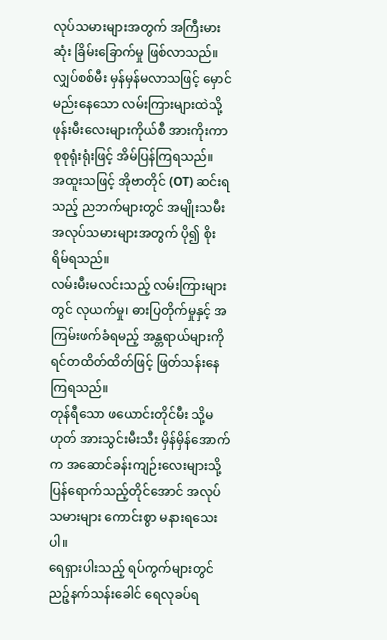လုပ်သမားများအတွက် အကြီးမားဆုံး ခြိမ်းခြောက်မှု ဖြစ်လာသည်။
လျှပ်စစ်မီး မှန်မှန်မလာသဖြင့် မှောင်မည်းနေသော လမ်းကြားများထဲသို့ ဖုန်းမီးလေးများကိုယ်စီ အားကိုးကာ စုစုရုံးရုံးဖြင့် အိမ်ပြန်ကြရသည်။
အထူးသဖြင့် အိုဗာတိုင် (OT) ဆင်းရသည့် ညဘက်များတွင် အမျိုးသမီး အလုပ်သမားများအတွက် ပို၍ စိုးရိမ်ရသည်။
လမ်းမီးမလင်းသည့် လမ်းကြားများတွင် လုယက်မှု၊ ဓားပြတိုက်မှုနှင့် အကြမ်းဖက်ခံရမည့် အန္တရာယ်များကို ရင်တထိတ်ထိတ်ဖြင့် ဖြတ်သန်းနေကြရသည်။
တုန်ရီသော ဖယောင်းတိုင်မီး သို့မဟုတ် အားသွင်းမီးသီး မှိန်မှိန်အောက်က အဆောင်ခန်းကျဉ်းလေးများသို့ ပြန်ရောက်သည့်တိုင်အောင် အလုပ်သမားများ ကောင်းစွာ မနားရသေးပါ။
ရေရှားပါးသည့် ရပ်ကွက်များတွင် ညဉ့်နက်သန်းခေါင် ရေလုခပ်ရ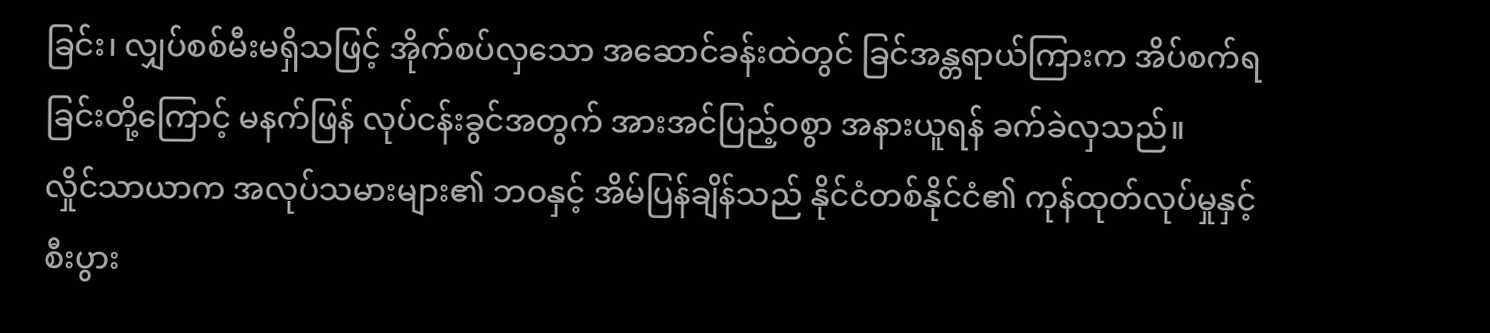ခြင်း၊ လျှပ်စစ်မီးမရှိသဖြင့် အိုက်စပ်လှသော အဆောင်ခန်းထဲတွင် ခြင်အန္တရာယ်ကြားက အိပ်စက်ရခြင်းတို့ကြောင့် မနက်ဖြန် လုပ်ငန်းခွင်အတွက် အားအင်ပြည့်ဝစွာ အနားယူရန် ခက်ခဲလှသည်။
လှိုင်သာယာက အလုပ်သမားများ၏ ဘဝနှင့် အိမ်ပြန်ချိန်သည် နိုင်ငံတစ်နိုင်ငံ၏ ကုန်ထုတ်လုပ်မှုနှင့် စီးပွား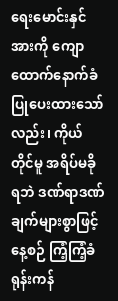ရေးမောင်းနှင်အားကို ကျောထောက်နောက်ခံပြုပေးထားသော်လည်း၊ ကိုယ်တိုင်မူ အရိပ်မခိုရဘဲ ဒဏ်ရာဒဏ်ချက်များစွာဖြင့် နေ့စဉ် ကြံ့ကြံ့ခံ ရုန်းကန်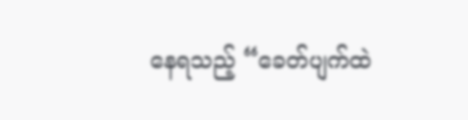နေရသည့် “ခေတ်ပျက်ထဲ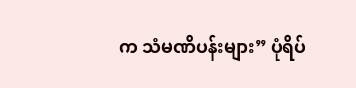က သံမဏိပန်းများ” ပုံရိပ်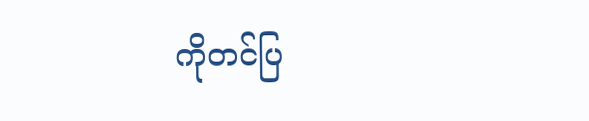ကိုတင်ပြ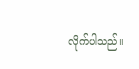လိုက်ပါသည်။